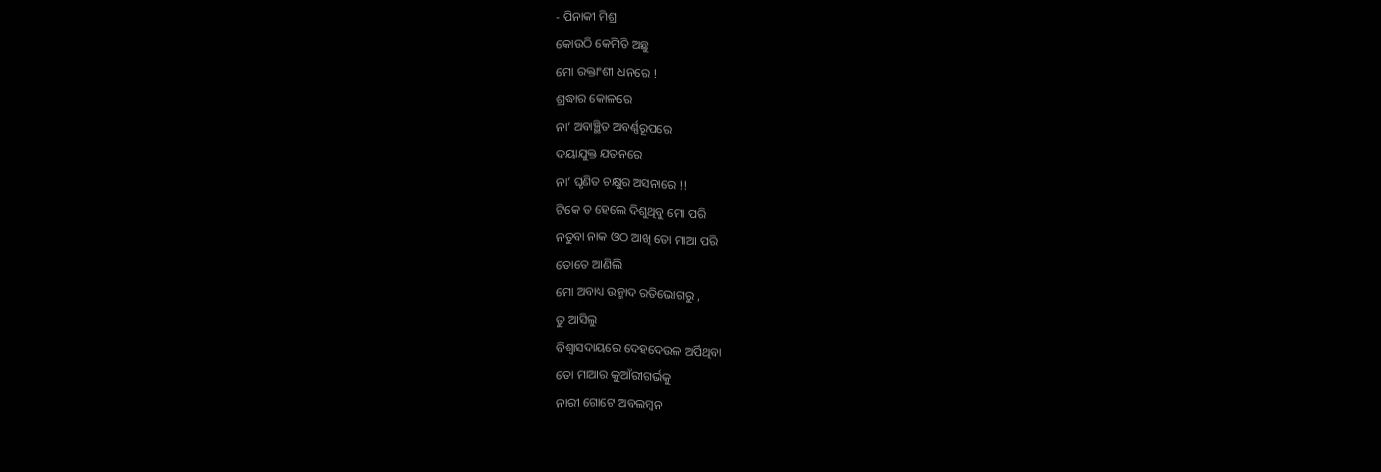- ପିନାକୀ ମିଶ୍ର
କୋଉଠି କେମିତି ଅଛୁ
ମୋ ରକ୍ତାଂଶୀ ଧନରେ !
ଶ୍ରଦ୍ଧାର କୋଳରେ
ନା’ ଅବାଞ୍ଛିତ ଅବର୍ଣ୍ଣରୂପରେ
ଦୟାଯୁକ୍ତ ଯତନରେ
ନା’ ଘୃଣିତ ଚକ୍ଷୁର ଅସନାରେ !!
ଟିକେ ତ ହେଲେ ଦିଶୁଥିବୁ ମୋ ପରି
ନତୁବା ନାକ ଓଠ ଆଖି ତୋ ମାଆ ପରି
ତୋତେ ଆଣିଲି
ମୋ ଅବାଧ୍ୟ ଉନ୍ମାଦ ରତିଭୋଗରୁ ,
ତୁ ଆସିଲୁ
ବିଶ୍ବାସଦାୟରେ ଦେହଦେଉଳ ଅର୍ପିଥିବା
ତୋ ମାଆର କୁଆଁରୀଗର୍ଭକୁ
ନାରୀ ଗୋଟେ ଅବଲମ୍ବନ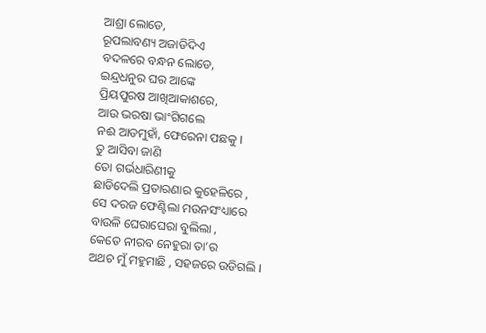ଆଶ୍ରା ଲୋଡେ,
ରୂପଲାବଣ୍ୟ ଅଜାଡିଦିଏ
ବଦଳରେ ବନ୍ଧନ ଲୋଡେ,
ଇନ୍ଦ୍ରଧନୁର ଘର ଆଙ୍କେ
ପ୍ରିୟପୁରଷ ଆଖିଆକାଶରେ,
ଆଉ ଭରଷା ଭାଂଗିଗଲେ
ନଈ ଆଡମୁହାଁ, ଫେରେନା ପଛକୁ ।
ତୁ ଆସିବା ଜାଣି
ତୋ ଗର୍ଭଧାରିଣୀକୁ
ଛାଡିଦେଲି ପ୍ରତାରଣାର କୁହେଳିରେ ,
ସେ ଦରଜ ଫେଣ୍ଟିଲା ମଉନସଂଧ୍ୟାରେ
ବାଉଳି ଘେରାଘେରା ବୁଲିଲା ,
କେତେ ନୀରବ ନେହୁରା ତା’ର
ଅଥଚ ମୁଁ ମହୁମାଛି , ସହଜରେ ଉଡିଗଲି ।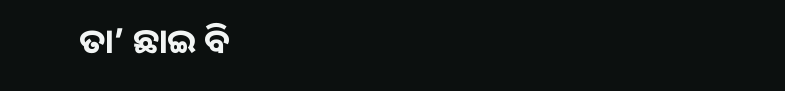ତା’ ଛାଇ ବି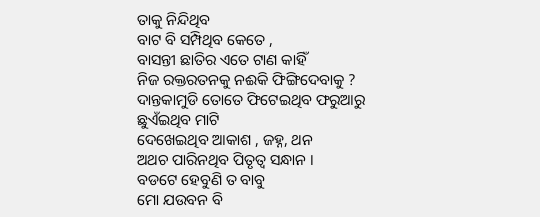ତାକୁ ନିନ୍ଦିଥିବ
ବାଟ ବି ସମ୍ପିଥିବ କେତେ ,
ବାସନ୍ତୀ ଛାତିର ଏତେ ଟାଣ କାହିଁ
ନିଜ ରକ୍ତରତନକୁ ନଈକି ଫିଙ୍ଗିଦେବାକୁ ?
ଦାନ୍ତକାମୁଡି ତୋତେ ଫିଟେଇଥିବ ଫରୁଆରୁ
ଛୁଏଁଇଥିବ ମାଟି
ଦେଖେଇଥିବ ଆକାଶ , ଜହ୍ନ, ଥନ
ଅଥଚ ପାରିନଥିବ ପିତୃତ୍ବ ସନ୍ଧାନ ।
ବଡଟେ ହେବୁଣି ତ ବାବୁ
ମୋ ଯଉବନ ବି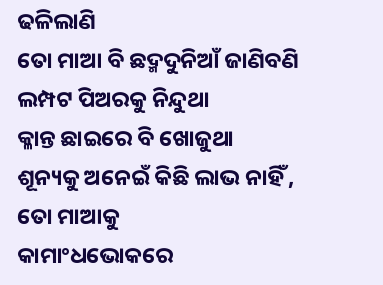ଢଳିଲାଣି
ତୋ ମାଆ ବି ଛଦ୍ମଦୁନିଆଁ ଜାଣିବଣି
ଲମ୍ପଟ ପିଅରକୁ ନିନ୍ଦୁଥା
କ୍ଳାନ୍ତ ଛାଇରେ ବି ଖୋଜୁଥା
ଶୂନ୍ୟକୁ ଅନେଇଁ କିଛି ଲାଭ ନାହିଁ ,
ତୋ ମାଆକୁ
କାମାଂଧଭୋକରେ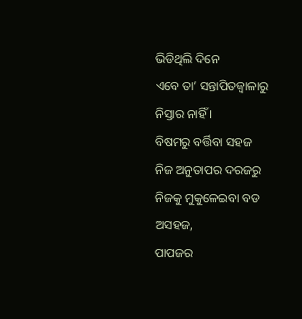ଭିଡିଥିଲି ଦିନେ
ଏବେ ତା’ ସନ୍ତାପିତଜ୍ବାଳାରୁ ନିସ୍ତାର ନାହିଁ ।
ବିଷମରୁ ବର୍ତ୍ତିବା ସହଜ
ନିଜ ଅନୁତାପର ଦରଜରୁ
ନିଜକୁ ମୁକୁଳେଇବା ବଡ ଅସହଜ,
ପାପଜର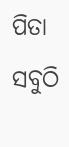ପିତା ସବୁଠି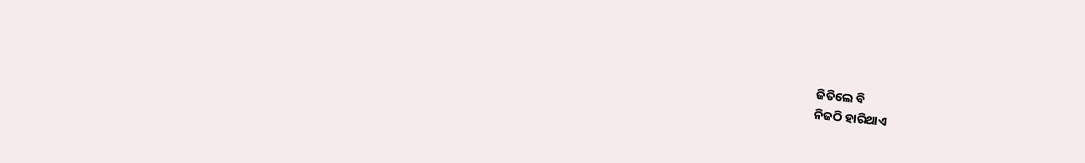ଜିତିଲେ ବି
ନିଜଠି ହାରିଥାଏ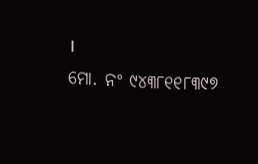।
ମୋ. ନଂ ୯୪୩୮୧୧୮୩୯୭